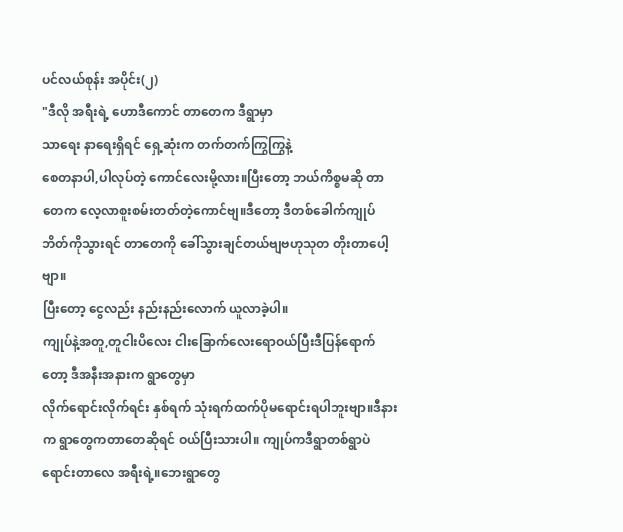ပင်လယ်စုန်း အပိုင်း(၂)
"ဒီလို အရီးရဲ့ ဟောဒီကောင် တာတေက ဒီရွာမှာ
သာရေး နာရေးရှိရင် ရှေ့ဆုံးက တက်တက်ကြွကြွနဲ့
စေတနာပါ,ပါလုပ်တဲ့ ကောင်လေးမို့လား။ပြီးတော့ ဘယ်ကိစ္စမဆို တာတေက လေ့လာစူးစမ်းတတ်တဲ့ကောင်ဗျ။ဒီတော့ ဒီတစ်ခေါက်ကျုပ် ဘိတ်ကိုသွားရင် တာတေကို ခေါ်သွားချင်တယ်ဗျဗဟုသုတ တိုးတာပေါ့ဗျာ။
ပြီးတော့ ငွေလည်း နည်းနည်းလောက် ယူလာခဲ့ပါ။
ကျုပ်နဲ့အတူ,တူငါးပိလေး ငါးခြောက်လေးရောဝယ်ပြီးဒီပြန်ရောက်တော့ ဒီအနီးအနားက ရွာတွေမှာ
လိုက်ရောင်းလိုက်ရင်း နှစ်ရက် သုံးရက်ထက်ပိုမရောင်းရပါဘူးဗျာ။ဒီနားက ရွာတွေကတာတေဆိုရင် ဝယ်ပြီးသားပါ။ ကျုပ်ကဒီရွာတစ်ရွာပဲ ရောင်းတာလေ အရီးရဲ့။ဘေးရွာတွေ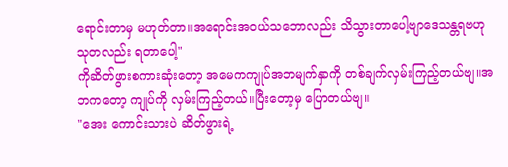ရောင်းတာမှ မဟုတ်တာ။အရောင်းအဝယ်သဘောလည်း သိသွားတာပေါ့ဗျာဒေသန္တရဗဟုသုတလည်း ရတာပေါ့"
ကိုဆိတ်ဖွားစကားဆုံးတော့ အမေကကျုပ်အဘမျက်နှာကို တစ်ချက်လှမ်းကြည့်တယ်ဗျ။အဘကတော့ ကျုပ်ကို လှမ်းကြည့်တယ်။ပြီးတော့မှ ပြောတယ်ဗျ။
"အေး ကောင်းသားပဲ ဆိတ်ဖွားရဲ့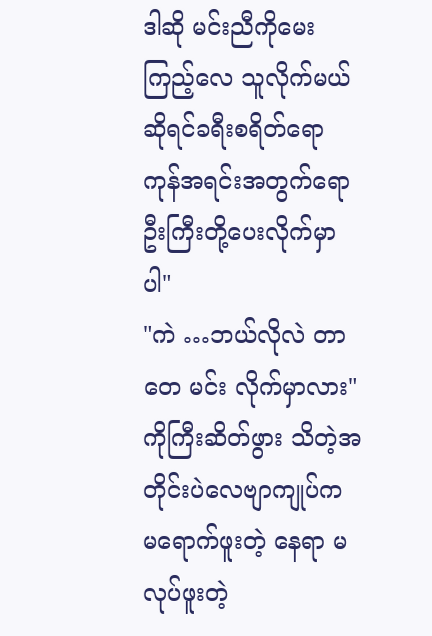ဒါဆို မင်းညီကိုမေးကြည့်လေ သူလိုက်မယ်ဆိုရင်ခရီးစရိတ်ရော ကုန်အရင်းအတွက်ရော ဦးကြီးတို့ပေးလိုက်မှာပါ"
"ကဲ …ဘယ်လိုလဲ တာတေ မင်း လိုက်မှာလား"
ကိုကြီးဆိတ်ဖွား သိတဲ့အတိုင်းပဲလေဗျာကျုပ်က မရောက်ဖူးတဲ့ နေရာ မလုပ်ဖူးတဲ့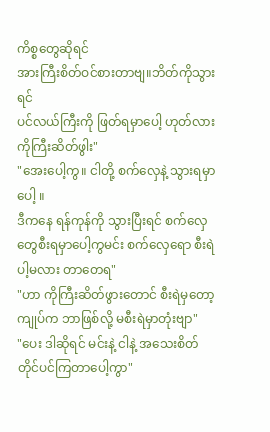ကိစ္စတွေဆိုရင်
အားကြီးစိတ်ဝင်စားတာဗျ။ဘိတ်ကိုသွားရင်
ပင်လယ်ကြီးကို ဖြတ်ရမှာပေါ့ ဟုတ်လား ကိုကြီးဆိတ်ဖွါး"
"အေးပေါ့ကွ။ ငါတို့ စက်လှေနဲ့ သွားရမှာပေါ့ ။
ဒီကနေ ရန်ကုန်ကို သွားပြီးရင် စက်လှေတွေစီးရမှာပေါ့ကွမင်း စက်လှေရော စီးရဲပါ့မလား တာတေရ"
"ဟာ ကိုကြီးဆိတ်ဖွားတောင် စီးရဲမှတော့ကျုပ်က ဘာဖြစ်လို့ မစီးရဲမှာတုံးဗျာ"
"ပေး ဒါဆိုရင် မင်းနဲ့ ငါနဲ့ အသေးစိတ် တိုင်ပင်ကြတာပေါ့ကွာ"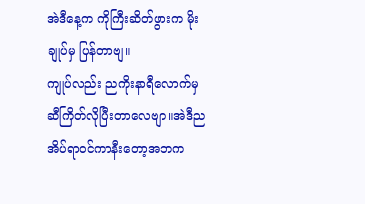အဲဒီနေ့က ကိုကြီးဆိတ်ဖွားက မိုးချုပ်မှ ပြန်တာဗျ။
ကျုပ်လည်း ညကိုးနာရီလောက်မှ ဆီကြိတ်လိုပြီးတာလေဗျာ။အဲဒီည အိပ်ရာဝင်ကာနီးတော့အဘက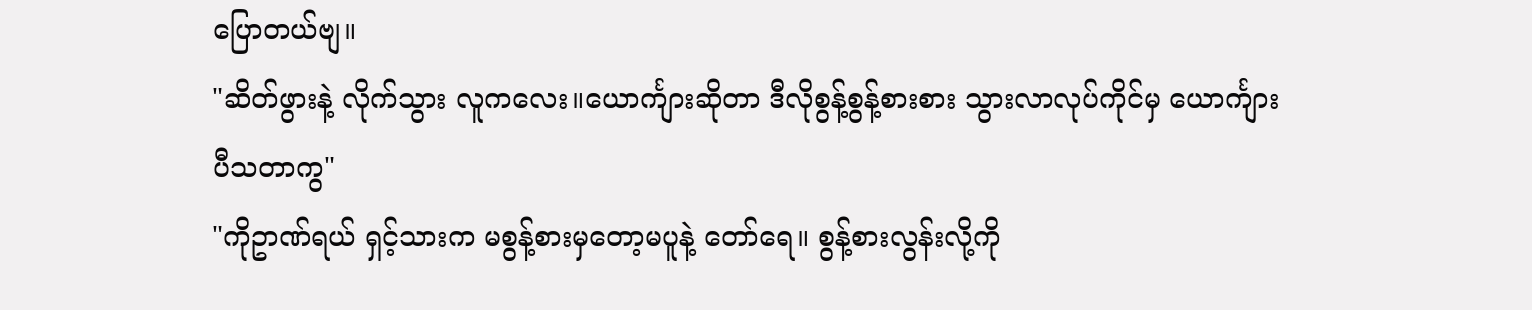ပြောတယ်ဗျ။
"ဆိတ်ဖွားနဲ့ လိုက်သွား လူကလေး။ယောင်္ကျားဆိုတာ ဒီလိုစွန့်စွန့်စားစား သွားလာလုပ်ကိုင်မှ ယောင်္ကျားပီသတာကွ"
"ကိုဥာဏ်ရယ် ရှင့်သားက မစွန့်စားမှတော့မပူနဲ့ တော်ရေ။ စွန့်စားလွန်းလို့ကို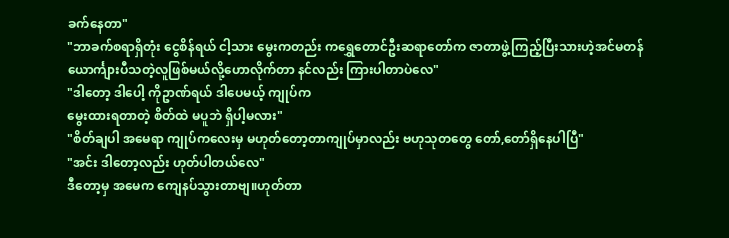ခက်နေတာ"
"ဘာခက်စရာရှိတုံး ငွေစိန်ရယ် ငါ့သား မွေးကတည်း ကရွှေတောင်ဦးဆရာတော်က ဇာတာဖွဲ့ကြည့်ပြီးသားဟဲ့အင်မတန်ယောင်္ကျားပီသတဲ့လူဖြစ်မယ်လို့ဟောလိုက်တာ နင်လည်း ကြားပါတာပဲလေ"
"ဒါတော့ ဒါပေါ့ ကိုဥာဏ်ရယ် ဒါပေမယ့် ကျုပ်က
မွေးထားရတာတဲ့ စိတ်ထဲ မပူဘဲ ရှိပါ့မလား"
"စိတ်ချပါ အမေရာ ကျုပ်ကလေးမှ မဟုတ်တော့တာကျုပ်မှာလည်း ဗဟုသုတတွေ တော်,တော်ရှိနေပါပြီ"
"အင်း ဒါတော့လည်း ဟုတ်ပါတယ်လေ"
ဒီတော့မှ အမေက ကျေနပ်သွားတာဗျ။ဟုတ်တာ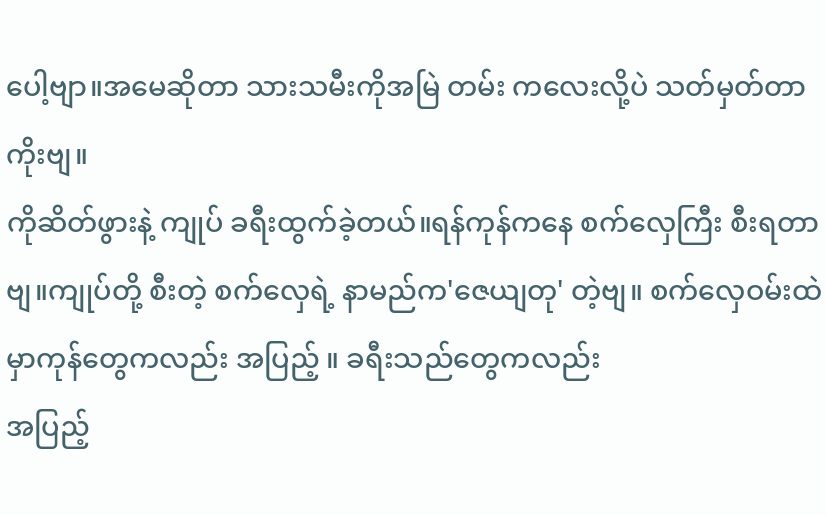ပေါ့ဗျာ။အမေဆိုတာ သားသမီးကိုအမြဲ တမ်း ကလေးလို့ပဲ သတ်မှတ်တာကိုးဗျ။
ကိုဆိတ်ဖွားနဲ့ ကျုပ် ခရီးထွက်ခဲ့တယ်။ရန်ကုန်ကနေ စက်လှေကြီး စီးရတာဗျ။ကျုပ်တို့ စီးတဲ့ စက်လှေရဲ့ နာမည်က'ဇေယျတု' တဲ့ဗျ။ စက်လှေဝမ်းထဲမှာကုန်တွေကလည်း အပြည့် ။ ခရီးသည်တွေကလည်း
အပြည့်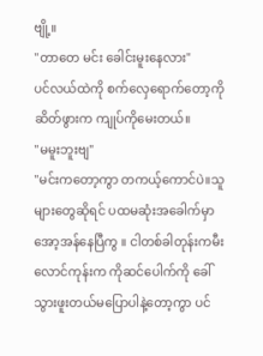ဗျို့။
"တာတေ မင်း ခေါင်းမူးနေလား"
ပင်လယ်ထဲကို စက်လှေရောက်တော့ကိုဆိတ်ဖွားက ကျုပ်ကိုမေးတယ်။
"မမူးဘူးဗျ"
"မင်းကတော့ကွာ တကယ့်ကောင်ပဲ။သူများတွေဆိုရင် ပထမဆုံးအခေါက်မှာအော့အန်နေပြီကွ ။ ငါတစ်ခါတုန်းကမီးလောင်ကုန်းက ကိုဆင်ပေါက်ကို ခေါ်သွားဖူးတယ်မပြောပါနဲ့တော့ကွာ ပင်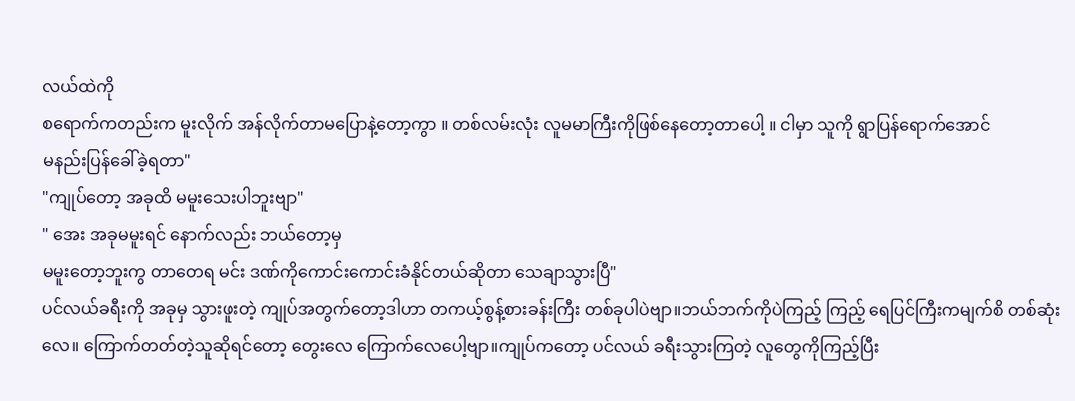လယ်ထဲကို
စရောက်ကတည်းက မူးလိုက် အန်လိုက်တာမပြောနဲ့တော့ကွာ ။ တစ်လမ်းလုံး လူမမာကြီးကိုဖြစ်နေတော့တာပေါ့ ။ ငါမှာ သူကို ရွာပြန်ရောက်အောင်
မနည်းပြန်ခေါ်ခဲ့ရတာ"
"ကျုပ်တော့ အခုထိ မမူးသေးပါဘူးဗျာ"
" အေး အခုမမူးရင် နောက်လည်း ဘယ်တော့မှ
မမူးတော့ဘူးကွ တာတေရ မင်း ဒဏ်ကိုကောင်းကောင်းခံနိုင်တယ်ဆိုတာ သေချာသွားပြီ"
ပင်လယ်ခရီးကို အခုမှ သွားဖူးတဲ့ ကျုပ်အတွက်တော့ဒါဟာ တကယ့်စွန့်စားခန်းကြီး တစ်ခုပါပဲဗျာ။ဘယ်ဘက်ကိုပဲကြည့် ကြည့် ရေပြင်ကြီးကမျက်စိ တစ်ဆုံးလေ။ ကြောက်တတ်တဲ့သူဆိုရင်တော့ တွေးလေ ကြောက်လေပေါ့ဗျာ။ကျုပ်ကတော့ ပင်လယ် ခရီးသွားကြတဲ့ လူတွေကိုကြည့်ပြီး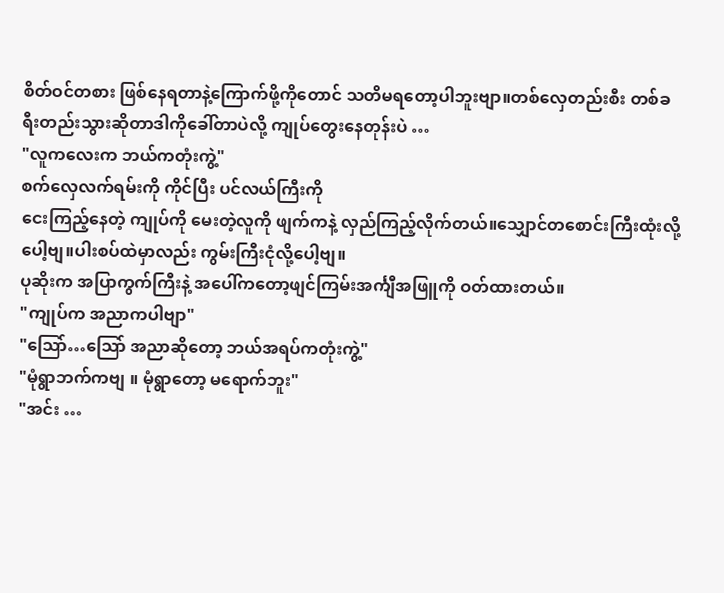စိတ်ဝင်တစား ဖြစ်နေရတာနဲ့ကြောက်ဖို့ကိုတောင် သတိမရတော့ပါဘူးဗျာ။တစ်လှေတည်းစီး တစ်ခရီးတည်းသွားဆိုတာဒါကိုခေါ်တာပဲလို့ ကျုပ်တွေးနေတုန်းပဲ …
"လူကလေးက ဘယ်ကတုံးကွဲ့"
စက်လှေလက်ရမ်းကို ကိုင်ပြီး ပင်လယ်ကြီးကို
ငေးကြည့်နေတဲ့ ကျုပ်ကို မေးတဲ့လူကို ဖျက်ကနဲ့ လှည်ကြည့်လိုက်တယ်။သျှောင်တစောင်းကြီးထုံးလို့ပေါ့ဗျ။ပါးစပ်ထဲမှာလည်း ကွမ်းကြီးငုံလို့ပေါ့ဗျ။
ပုဆိုးက အပြာကွက်ကြီးနဲ့ အပေါ်ကတော့ဖျင်ကြမ်းအင်္ကျီအဖြူကို ဝတ်ထားတယ်။
"ကျုပ်က အညာကပါဗျာ"
"သြော်…သြော် အညာဆိုတော့ ဘယ်အရပ်ကတုံးကွဲ့"
"မုံရွာဘက်ကဗျ ။ မုံရွာတော့ မရောက်ဘူး"
"အင်း …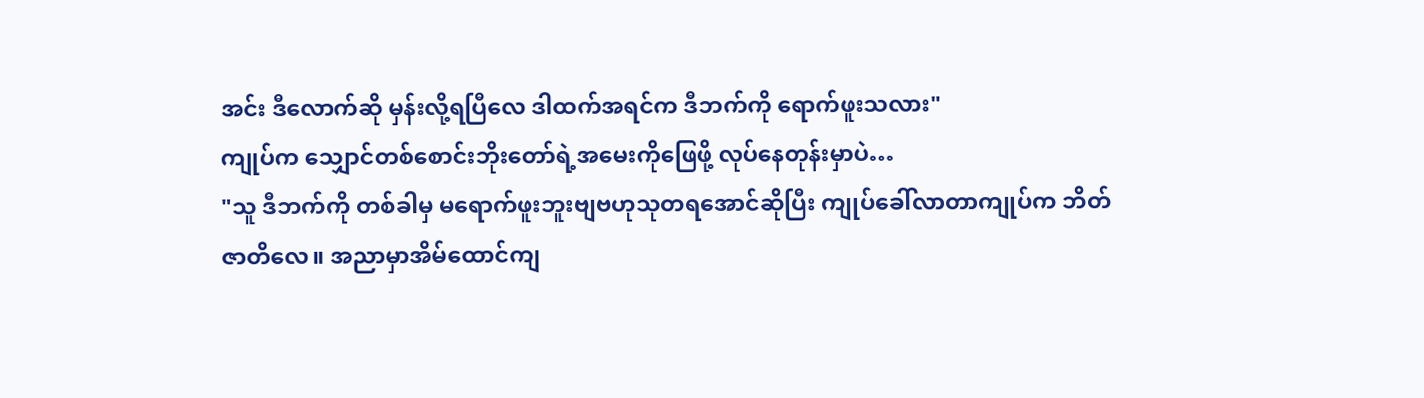အင်း ဒီလောက်ဆို မှန်းလို့ရပြီလေ ဒါထက်အရင်က ဒီဘက်ကို ရောက်ဖူးသလား"
ကျုပ်က သျှောင်တစ်စောင်းဘိုးတော်ရဲ့အမေးကိုဖြေဖို့ လုပ်နေတုန်းမှာပဲ…
"သူ ဒီဘက်ကို တစ်ခါမှ မရောက်ဖူးဘူးဗျဗဟုသုတရအောင်ဆိုပြီး ကျုပ်ခေါ်လာတာကျုပ်က ဘိတ်ဇာတိလေ။ အညာမှာအိမ်ထောင်ကျ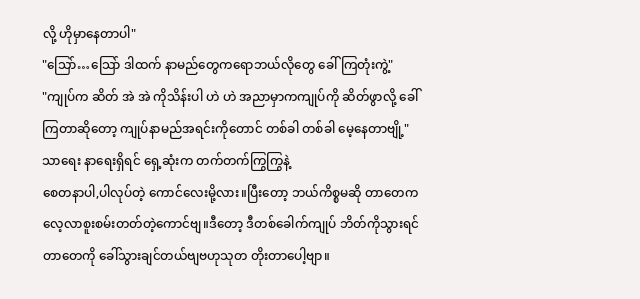လို့ ဟိုမှာနေတာပါ"
"သြော်…သြော် ဒါထက် နာမည်တွေကရောဘယ်လိုတွေ ခေါ်ကြတုံးကွဲ့"
"ကျုပ်က ဆိတ် အဲ အဲ ကိုသိန်းပါ ဟဲ ဟဲ အညာမှာကကျုပ်ကို ဆိတ်ဖွာလို့ ခေါ်ကြတာဆိုတော့ ကျုပ်နာမည်အရင်းကိုတောင် တစ်ခါ တစ်ခါ မေ့နေတာဗျို့"
သာရေး နာရေးရှိရင် ရှေ့ဆုံးက တက်တက်ကြွကြွနဲ့
စေတနာပါ,ပါလုပ်တဲ့ ကောင်လေးမို့လား။ပြီးတော့ ဘယ်ကိစ္စမဆို တာတေက လေ့လာစူးစမ်းတတ်တဲ့ကောင်ဗျ။ဒီတော့ ဒီတစ်ခေါက်ကျုပ် ဘိတ်ကိုသွားရင် တာတေကို ခေါ်သွားချင်တယ်ဗျဗဟုသုတ တိုးတာပေါ့ဗျာ။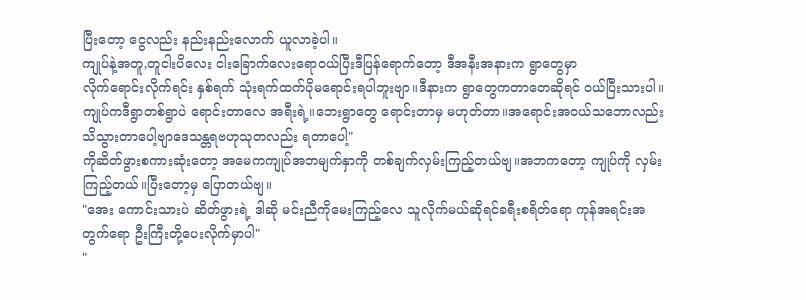ပြီးတော့ ငွေလည်း နည်းနည်းလောက် ယူလာခဲ့ပါ။
ကျုပ်နဲ့အတူ,တူငါးပိလေး ငါးခြောက်လေးရောဝယ်ပြီးဒီပြန်ရောက်တော့ ဒီအနီးအနားက ရွာတွေမှာ
လိုက်ရောင်းလိုက်ရင်း နှစ်ရက် သုံးရက်ထက်ပိုမရောင်းရပါဘူးဗျာ။ဒီနားက ရွာတွေကတာတေဆိုရင် ဝယ်ပြီးသားပါ။ ကျုပ်ကဒီရွာတစ်ရွာပဲ ရောင်းတာလေ အရီးရဲ့။ဘေးရွာတွေ ရောင်းတာမှ မဟုတ်တာ။အရောင်းအဝယ်သဘောလည်း သိသွားတာပေါ့ဗျာဒေသန္တရဗဟုသုတလည်း ရတာပေါ့"
ကိုဆိတ်ဖွားစကားဆုံးတော့ အမေကကျုပ်အဘမျက်နှာကို တစ်ချက်လှမ်းကြည့်တယ်ဗျ။အဘကတော့ ကျုပ်ကို လှမ်းကြည့်တယ်။ပြီးတော့မှ ပြောတယ်ဗျ။
"အေး ကောင်းသားပဲ ဆိတ်ဖွားရဲ့ ဒါဆို မင်းညီကိုမေးကြည့်လေ သူလိုက်မယ်ဆိုရင်ခရီးစရိတ်ရော ကုန်အရင်းအတွက်ရော ဦးကြီးတို့ပေးလိုက်မှာပါ"
"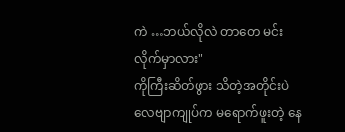ကဲ …ဘယ်လိုလဲ တာတေ မင်း လိုက်မှာလား"
ကိုကြီးဆိတ်ဖွား သိတဲ့အတိုင်းပဲလေဗျာကျုပ်က မရောက်ဖူးတဲ့ နေ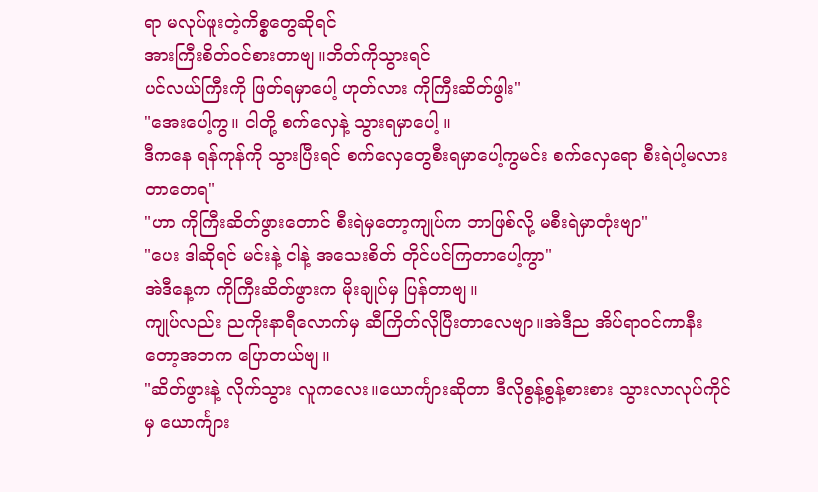ရာ မလုပ်ဖူးတဲ့ကိစ္စတွေဆိုရင်
အားကြီးစိတ်ဝင်စားတာဗျ။ဘိတ်ကိုသွားရင်
ပင်လယ်ကြီးကို ဖြတ်ရမှာပေါ့ ဟုတ်လား ကိုကြီးဆိတ်ဖွါး"
"အေးပေါ့ကွ။ ငါတို့ စက်လှေနဲ့ သွားရမှာပေါ့ ။
ဒီကနေ ရန်ကုန်ကို သွားပြီးရင် စက်လှေတွေစီးရမှာပေါ့ကွမင်း စက်လှေရော စီးရဲပါ့မလား တာတေရ"
"ဟာ ကိုကြီးဆိတ်ဖွားတောင် စီးရဲမှတော့ကျုပ်က ဘာဖြစ်လို့ မစီးရဲမှာတုံးဗျာ"
"ပေး ဒါဆိုရင် မင်းနဲ့ ငါနဲ့ အသေးစိတ် တိုင်ပင်ကြတာပေါ့ကွာ"
အဲဒီနေ့က ကိုကြီးဆိတ်ဖွားက မိုးချုပ်မှ ပြန်တာဗျ။
ကျုပ်လည်း ညကိုးနာရီလောက်မှ ဆီကြိတ်လိုပြီးတာလေဗျာ။အဲဒီည အိပ်ရာဝင်ကာနီးတော့အဘက ပြောတယ်ဗျ။
"ဆိတ်ဖွားနဲ့ လိုက်သွား လူကလေး။ယောင်္ကျားဆိုတာ ဒီလိုစွန့်စွန့်စားစား သွားလာလုပ်ကိုင်မှ ယောင်္ကျား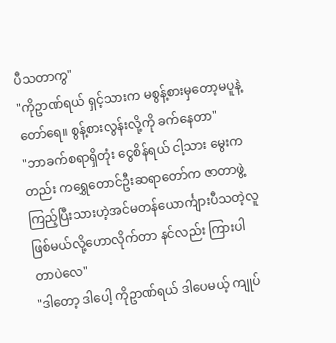ပီသတာကွ"
"ကိုဥာဏ်ရယ် ရှင့်သားက မစွန့်စားမှတော့မပူနဲ့ တော်ရေ။ စွန့်စားလွန်းလို့ကို ခက်နေတာ"
"ဘာခက်စရာရှိတုံး ငွေစိန်ရယ် ငါ့သား မွေးကတည်း ကရွှေတောင်ဦးဆရာတော်က ဇာတာဖွဲ့ကြည့်ပြီးသားဟဲ့အင်မတန်ယောင်္ကျားပီသတဲ့လူဖြစ်မယ်လို့ဟောလိုက်တာ နင်လည်း ကြားပါတာပဲလေ"
"ဒါတော့ ဒါပေါ့ ကိုဥာဏ်ရယ် ဒါပေမယ့် ကျုပ်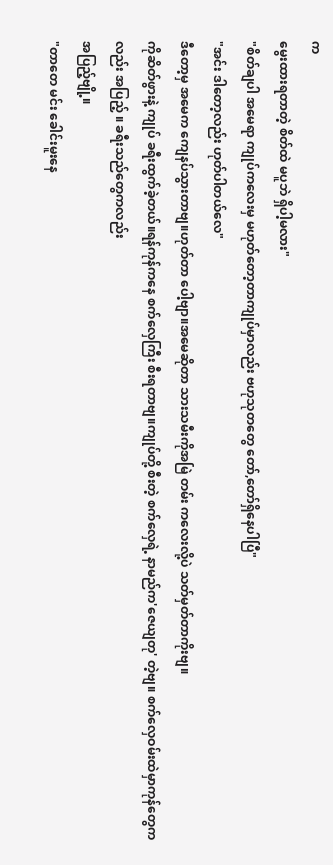က
မွေးထားရတာတဲ့ စိတ်ထဲ မပူဘဲ ရှိပါ့မလား"
"စိတ်ချပါ အမေရာ ကျုပ်ကလေးမှ မဟုတ်တော့တာကျုပ်မှာလည်း ဗဟုသုတတွေ တော်,တော်ရှိနေပါပြီ"
"အင်း ဒါတော့လည်း ဟုတ်ပါတယ်လေ"
ဒီတော့မှ အမေက ကျေနပ်သွားတာဗျ။ဟုတ်တာ ပေါ့ဗျာ။အမေဆိုတာ သားသမီးကိုအမြဲ တမ်း ကလေးလို့ပဲ သတ်မှတ်တာကိုးဗျ။
ကိုဆိတ်ဖွားနဲ့ ကျုပ် ခရီးထွက်ခဲ့တယ်။ရန်ကုန်ကနေ စက်လှေကြီး စီးရတာဗျ။ကျုပ်တို့ စီးတဲ့ စက်လှေရဲ့ နာမည်က'ဇေယျတု' တဲ့ဗျ။ စက်လှေဝမ်းထဲမှာကုန်တွေကလည်း အပြည့် ။ ခရီးသည်တွေကလည်း
အပြည့်ဗျို့။
"တာတေ မင်း ခေါင်းမူးနေ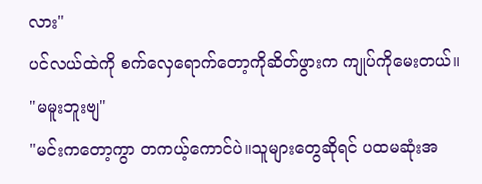လား"
ပင်လယ်ထဲကို စက်လှေရောက်တော့ကိုဆိတ်ဖွားက ကျုပ်ကိုမေးတယ်။
"မမူးဘူးဗျ"
"မင်းကတော့ကွာ တကယ့်ကောင်ပဲ။သူများတွေဆိုရင် ပထမဆုံးအ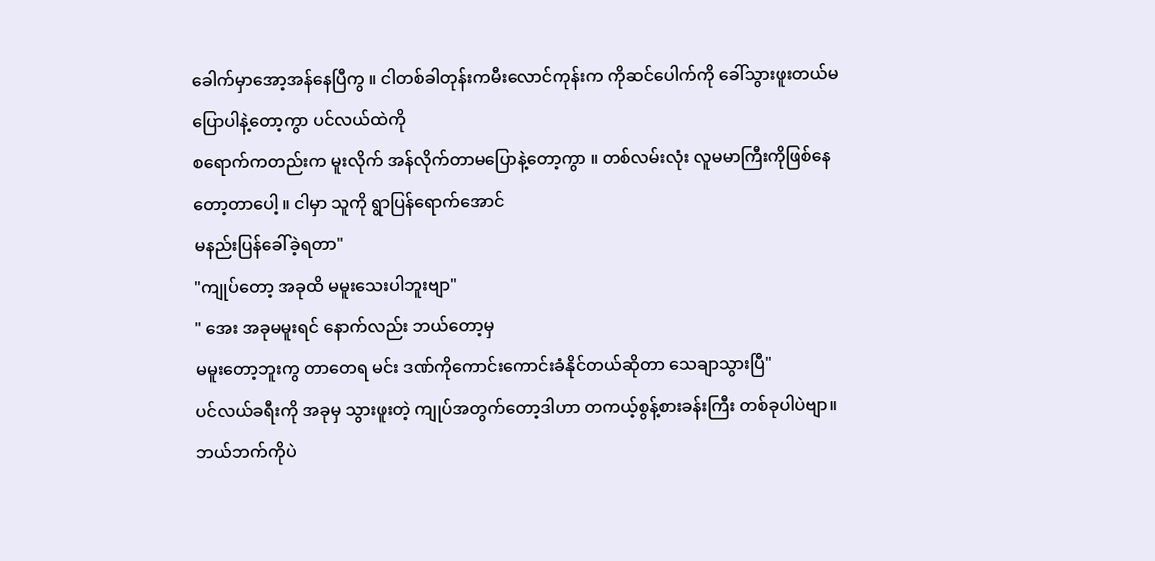ခေါက်မှာအော့အန်နေပြီကွ ။ ငါတစ်ခါတုန်းကမီးလောင်ကုန်းက ကိုဆင်ပေါက်ကို ခေါ်သွားဖူးတယ်မပြောပါနဲ့တော့ကွာ ပင်လယ်ထဲကို
စရောက်ကတည်းက မူးလိုက် အန်လိုက်တာမပြောနဲ့တော့ကွာ ။ တစ်လမ်းလုံး လူမမာကြီးကိုဖြစ်နေတော့တာပေါ့ ။ ငါမှာ သူကို ရွာပြန်ရောက်အောင်
မနည်းပြန်ခေါ်ခဲ့ရတာ"
"ကျုပ်တော့ အခုထိ မမူးသေးပါဘူးဗျာ"
" အေး အခုမမူးရင် နောက်လည်း ဘယ်တော့မှ
မမူးတော့ဘူးကွ တာတေရ မင်း ဒဏ်ကိုကောင်းကောင်းခံနိုင်တယ်ဆိုတာ သေချာသွားပြီ"
ပင်လယ်ခရီးကို အခုမှ သွားဖူးတဲ့ ကျုပ်အတွက်တော့ဒါဟာ တကယ့်စွန့်စားခန်းကြီး တစ်ခုပါပဲဗျာ။ဘယ်ဘက်ကိုပဲ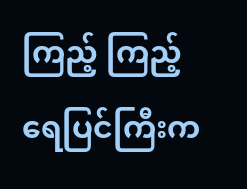ကြည့် ကြည့် ရေပြင်ကြီးက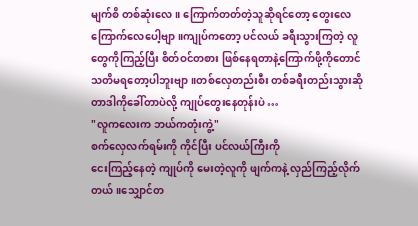မျက်စိ တစ်ဆုံးလေ။ ကြောက်တတ်တဲ့သူဆိုရင်တော့ တွေးလေ ကြောက်လေပေါ့ဗျာ။ကျုပ်ကတော့ ပင်လယ် ခရီးသွားကြတဲ့ လူတွေကိုကြည့်ပြီး စိတ်ဝင်တစား ဖြစ်နေရတာနဲ့ကြောက်ဖို့ကိုတောင် သတိမရတော့ပါဘူးဗျာ။တစ်လှေတည်းစီး တစ်ခရီးတည်းသွားဆိုတာဒါကိုခေါ်တာပဲလို့ ကျုပ်တွေးနေတုန်းပဲ …
"လူကလေးက ဘယ်ကတုံးကွဲ့"
စက်လှေလက်ရမ်းကို ကိုင်ပြီး ပင်လယ်ကြီးကို
ငေးကြည့်နေတဲ့ ကျုပ်ကို မေးတဲ့လူကို ဖျက်ကနဲ့ လှည်ကြည့်လိုက်တယ်။သျှောင်တ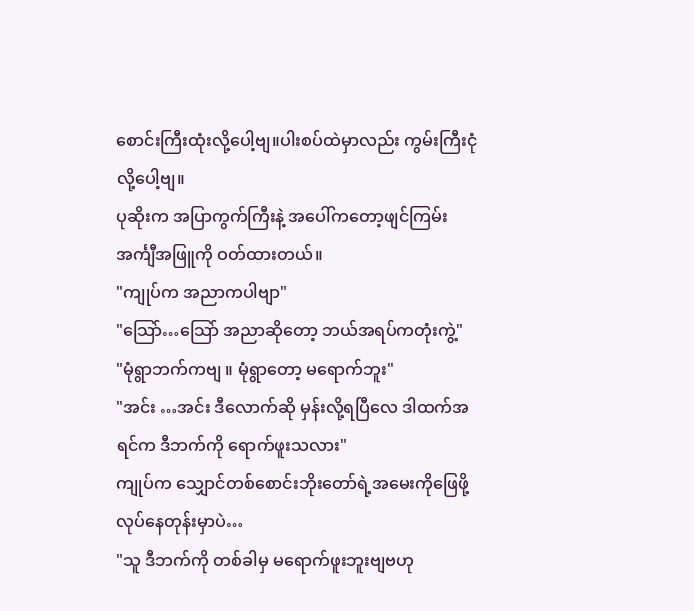စောင်းကြီးထုံးလို့ပေါ့ဗျ။ပါးစပ်ထဲမှာလည်း ကွမ်းကြီးငုံလို့ပေါ့ဗျ။
ပုဆိုးက အပြာကွက်ကြီးနဲ့ အပေါ်ကတော့ဖျင်ကြမ်းအင်္ကျီအဖြူကို ဝတ်ထားတယ်။
"ကျုပ်က အညာကပါဗျာ"
"သြော်…သြော် အညာဆိုတော့ ဘယ်အရပ်ကတုံးကွဲ့"
"မုံရွာဘက်ကဗျ ။ မုံရွာတော့ မရောက်ဘူး"
"အင်း …အင်း ဒီလောက်ဆို မှန်းလို့ရပြီလေ ဒါထက်အရင်က ဒီဘက်ကို ရောက်ဖူးသလား"
ကျုပ်က သျှောင်တစ်စောင်းဘိုးတော်ရဲ့အမေးကိုဖြေဖို့ လုပ်နေတုန်းမှာပဲ…
"သူ ဒီဘက်ကို တစ်ခါမှ မရောက်ဖူးဘူးဗျဗဟု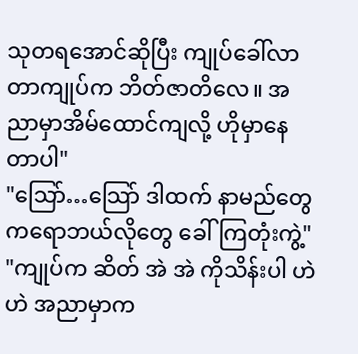သုတရအောင်ဆိုပြီး ကျုပ်ခေါ်လာတာကျုပ်က ဘိတ်ဇာတိလေ။ အညာမှာအိမ်ထောင်ကျလို့ ဟိုမှာနေတာပါ"
"သြော်…သြော် ဒါထက် နာမည်တွေကရောဘယ်လိုတွေ ခေါ်ကြတုံးကွဲ့"
"ကျုပ်က ဆိတ် အဲ အဲ ကိုသိန်းပါ ဟဲ ဟဲ အညာမှာက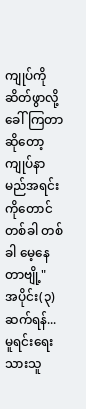ကျုပ်ကို ဆိတ်ဖွာလို့ ခေါ်ကြတာဆိုတော့ ကျုပ်နာမည်အရင်းကိုတောင် တစ်ခါ တစ်ခါ မေ့နေတာဗျို့"
အပိုင်း(၃)ဆက်ရန်...
မူရင်းရေးသားသူ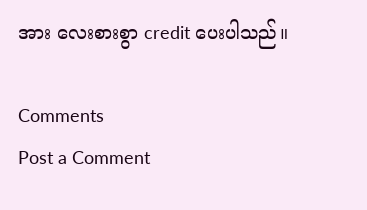အား လေးစားစွာ credit ပေးပါသည်။

Comments
Post a Comment